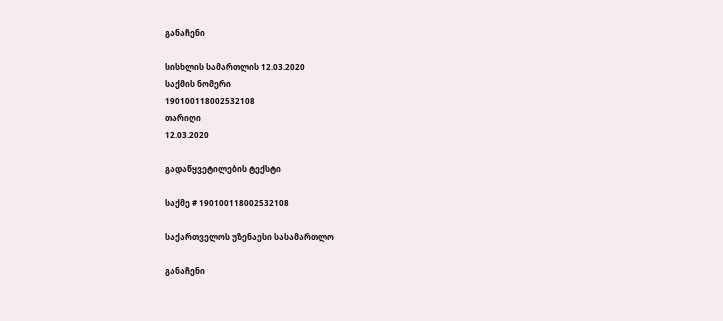განაჩენი

სისხლის სამართლის 12.03.2020
საქმის ნომერი
190100118002532108
თარიღი
12.03.2020

გადაწყვეტილების ტექსტი

საქმე # 190100118002532108

საქართველოს უზენაესი სასამართლო

განაჩენი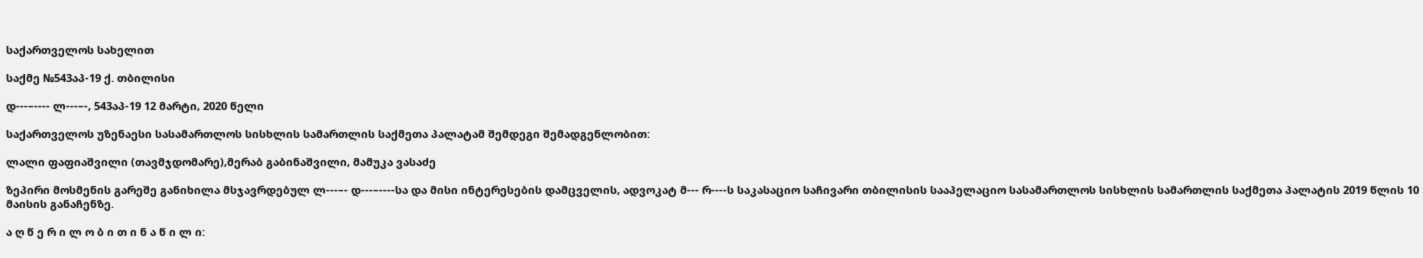საქართველოს სახელით

საქმე №543აპ-19 ქ. თბილისი

დ---–---- ლ---–-, 543აპ-19 12 მარტი, 2020 წელი

საქართველოს უზენაესი სასამართლოს სისხლის სამართლის საქმეთა პალატამ შემდეგი შემადგენლობით:

ლალი ფაფიაშვილი (თავმჯდომარე),მერაბ გაბინაშვილი, მამუკა ვასაძე

ზეპირი მოსმენის გარეშე განიხილა მსჯავრდებულ ლ---–- დ---–----სა და მისი ინტერესების დამცველის, ადვოკატ მ--- რ----ს საკასაციო საჩივარი თბილისის სააპელაციო სასამართლოს სისხლის სამართლის საქმეთა პალატის 2019 წლის 10 მაისის განაჩენზე.

ა ღ წ ე რ ი ლ ო ბ ი თ ი ნ ა წ ი ლ ი: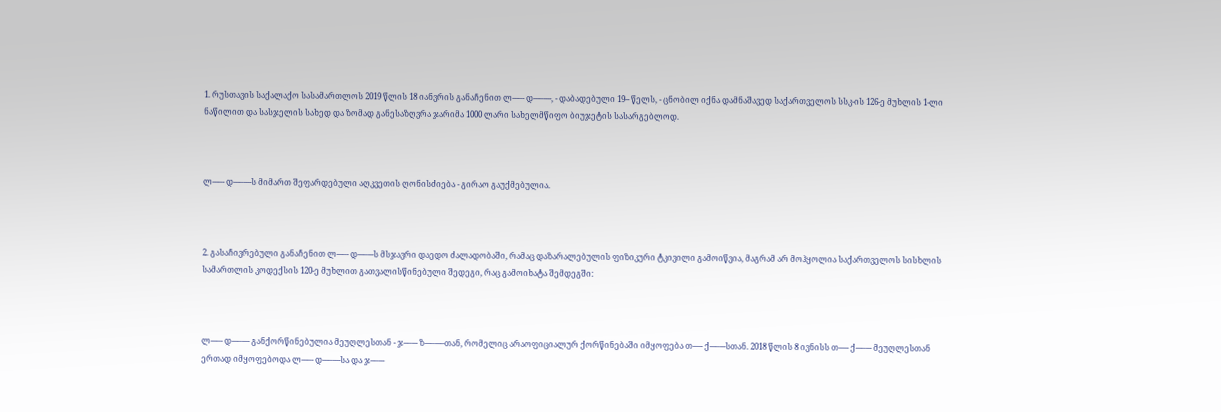1. რუსთავის საქალაქო სასამართლოს 2019 წლის 18 იანვრის განაჩენით ლ---–- დ---–----, - დაბადებული 19-- წელს, - ცნობილ იქნა დამნაშავედ საქართველოს სსკ-ის 126-ე მუხლის 1-ლი ნაწილით და სასჯელის სახედ და ზომად განესაზღვრა ჯარიმა 1000 ლარი სახელმწიფო ბიუჯეტის სასარგებლოდ.



ლ---–- დ---–----ს მიმართ შეფარდებული აღკვეთის ღონისძიება - გირაო გაუქმებულია.



2. გასაჩივრებული განაჩენით ლ---–- დ---–---ს მსჯავრი დაედო ძალადობაში, რამაც დაზარალებულის ფიზიკური ტკივილი გამოიწვია, მაგრამ არ მოჰყოლია საქართველოს სისხლის სამართლის კოდექსის 120-ე მუხლით გათვალისწინებული შედეგი, რაც გამოიხატა შემდეგში:



ლ---–- დ---–---- განქორწინებულია მეუღლესთან - ჯ--–--- ზ---–---–თან, რომელიც არაოფიციალურ ქორწინებაში იმყოფება თ----- ქ---–---სთან. 2018 წლის 8 ივნისს თ----- ქ---–--- მეუღლესთან ერთად იმყოფებოდა ლ---–- დ---–----სა და ჯ--–---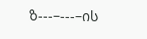ზ---–---–ის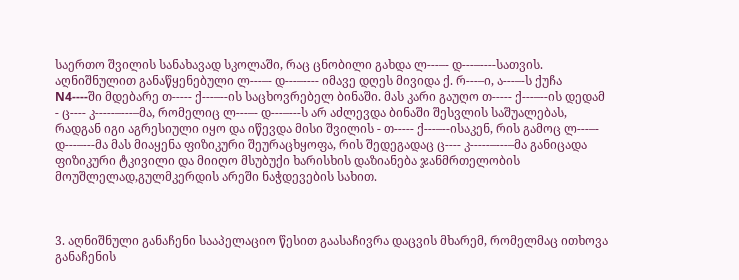საერთო შვილის სანახავად სკოლაში, რაც ცნობილი გახდა ლ---–- დ---–----სათვის. აღნიშნულით განაწყენებული ლ---–- დ---–---- იმავე დღეს მივიდა ქ. რ---–ი, ა---–-ს ქუჩა N4----ში მდებარე თ----- ქ---–--ის საცხოვრებელ ბინაში. მას კარი გაუღო თ----- ქ---–--ის დედამ - ც---- კ-----–---–მა, რომელიც ლ---–- დ---–---ს არ აძლევდა ბინაში შესვლის საშუალებას, რადგან იგი აგრესიული იყო და იწევდა მისი შვილის - თ----- ქ---–--ისაკენ, რის გამოც ლ---–- დ---–---მა მას მიაყენა ფიზიკური შეურაცხყოფა, რის შედეგადაც ც---- კ-----–---–მა განიცადა ფიზიკური ტკივილი და მიიღო მსუბუქი ხარისხის დაზიანება ჯანმრთელობის მოუშლელად,გულმკერდის არეში ნაჭდევების სახით.



3. აღნიშნული განაჩენი სააპელაციო წესით გაასაჩივრა დაცვის მხარემ, რომელმაც ითხოვა განაჩენის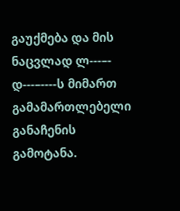გაუქმება და მის ნაცვლად ლ---–- დ---–----ს მიმართ გამამართლებელი განაჩენის გამოტანა.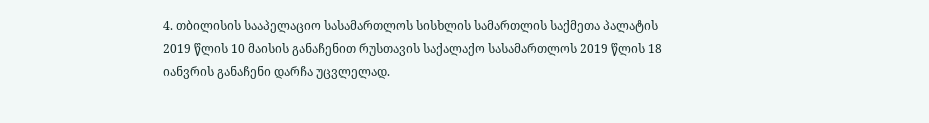4. თბილისის სააპელაციო სასამართლოს სისხლის სამართლის საქმეთა პალატის 2019 წლის 10 მაისის განაჩენით რუსთავის საქალაქო სასამართლოს 2019 წლის 18 იანვრის განაჩენი დარჩა უცვლელად.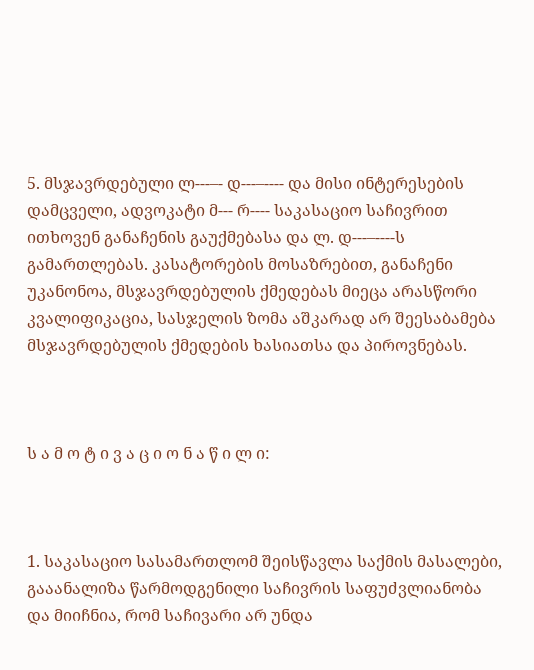5. მსჯავრდებული ლ---–- დ---–---- და მისი ინტერესების დამცველი, ადვოკატი მ--- რ---- საკასაციო საჩივრით ითხოვენ განაჩენის გაუქმებასა და ლ. დ---–----ს გამართლებას. კასატორების მოსაზრებით, განაჩენი უკანონოა, მსჯავრდებულის ქმედებას მიეცა არასწორი კვალიფიკაცია, სასჯელის ზომა აშკარად არ შეესაბამება მსჯავრდებულის ქმედების ხასიათსა და პიროვნებას.



ს ა მ ო ტ ი ვ ა ც ი ო ნ ა წ ი ლ ი:



1. საკასაციო სასამართლომ შეისწავლა საქმის მასალები, გააანალიზა წარმოდგენილი საჩივრის საფუძვლიანობა და მიიჩნია, რომ საჩივარი არ უნდა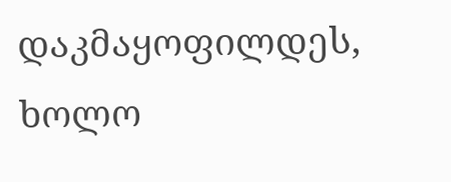დაკმაყოფილდეს, ხოლო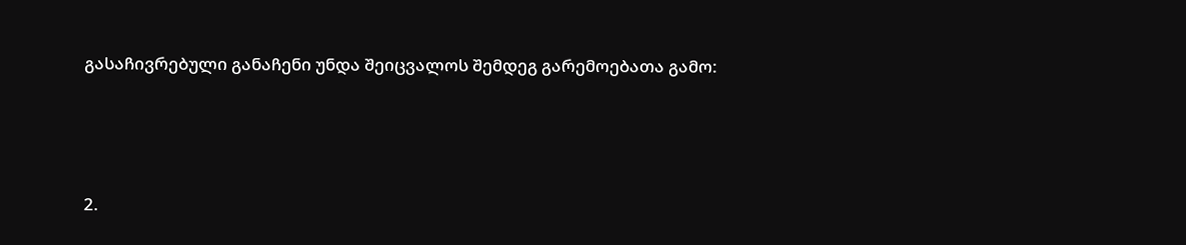გასაჩივრებული განაჩენი უნდა შეიცვალოს შემდეგ გარემოებათა გამო:



2.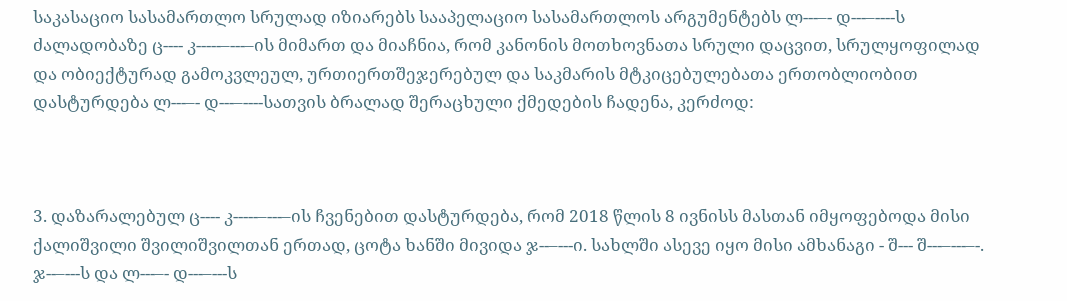საკასაციო სასამართლო სრულად იზიარებს სააპელაციო სასამართლოს არგუმენტებს ლ---–- დ---–----ს ძალადობაზე ც---- კ-----–---–ის მიმართ და მიაჩნია, რომ კანონის მოთხოვნათა სრული დაცვით, სრულყოფილად და ობიექტურად გამოკვლეულ, ურთიერთშეჯერებულ და საკმარის მტკიცებულებათა ერთობლიობით დასტურდება ლ---–- დ---–----სათვის ბრალად შერაცხული ქმედების ჩადენა, კერძოდ:



3. დაზარალებულ ც---- კ-----–---–ის ჩვენებით დასტურდება, რომ 2018 წლის 8 ივნისს მასთან იმყოფებოდა მისი ქალიშვილი შვილიშვილთან ერთად, ცოტა ხანში მივიდა ჯ--–---ი. სახლში ასევე იყო მისი ამხანაგი - შ--- შ---–---–-. ჯ--–---ს და ლ---–- დ---–---ს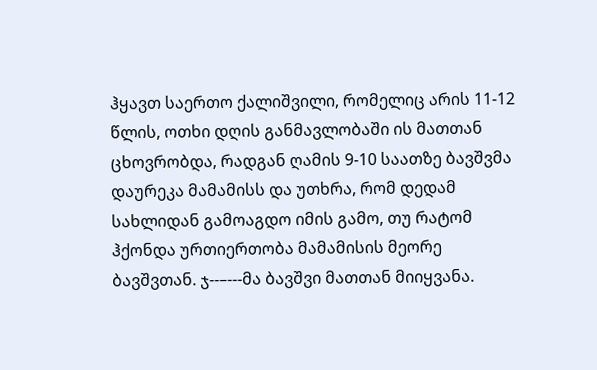ჰყავთ საერთო ქალიშვილი, რომელიც არის 11-12 წლის, ოთხი დღის განმავლობაში ის მათთან ცხოვრობდა, რადგან ღამის 9-10 საათზე ბავშვმა დაურეკა მამამისს და უთხრა, რომ დედამ სახლიდან გამოაგდო იმის გამო, თუ რატომ ჰქონდა ურთიერთობა მამამისის მეორე ბავშვთან. ჯ--–---მა ბავშვი მათთან მიიყვანა.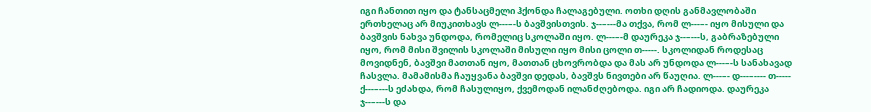იგი ჩანთით იყო და ტანსაცმელი ჰქონდა ჩალაგებული. ოთხი დღის განმავლობაში ერთხელაც არ მიუკითხავს ლ---–-ს ბავშვისთვის. ჯ--–---მა თქვა, რომ ლ---–- იყო მისული და ბავშვის ნახვა უნდოდა, რომელიც სკოლაში იყო. ლ---–-მ დაურეკა ჯ--–---ს, გაბრაზებული იყო, რომ მისი შვილის სკოლაში მისული იყო მისი ცოლი თ-----. სკოლიდან როდესაც მოვიდნენ, ბავშვი მათთან იყო, მათთან ცხოვრობდა და მას არ უნდოდა ლ---–-ს სანახავად ჩასვლა. მამამისმა ჩაუყვანა ბავშვი დედას, ბავშვს ნივთები არ წაუღია. ლ---–- დ---–---- თ----- ქ---–---ს ეძახდა, რომ ჩასულიყო, ქვემოდან ილანძღებოდა. იგი არ ჩადიოდა. დაურეკა ჯ--–---ს და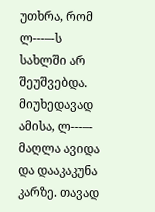უთხრა, რომ ლ---–-ს სახლში არ შეუშვებდა. მიუხედავად ამისა, ლ---–- მაღლა ავიდა და დააკაკუნა კარზე. თავად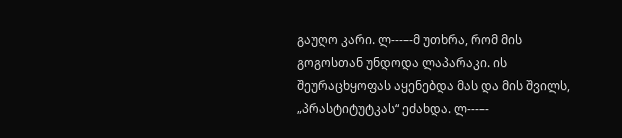გაუღო კარი. ლ---–-მ უთხრა, რომ მის გოგოსთან უნდოდა ლაპარაკი. ის შეურაცხყოფას აყენებდა მას და მის შვილს, „პრასტიტუტკას“ ეძახდა. ლ---–-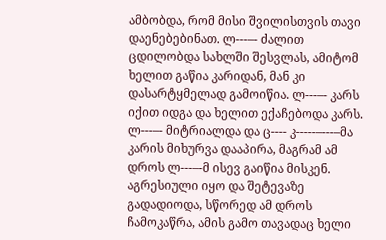ამბობდა, რომ მისი შვილისთვის თავი დაენებებინათ. ლ---–- ძალით ცდილობდა სახლში შესვლას, ამიტომ ხელით გაწია კარიდან, მან კი დასარტყმელად გამოიწია. ლ---–- კარს იქით იდგა და ხელით ექაჩებოდა კარს. ლ---–- მიტრიალდა და ც---- კ-----–---–მა კარის მიხურვა დააპირა, მაგრამ ამ დროს ლ---–-მ ისევ გაიწია მისკენ. აგრესიული იყო და შეტევაზე გადადიოდა, სწორედ ამ დროს ჩამოკაწრა, ამის გამო თავადაც ხელი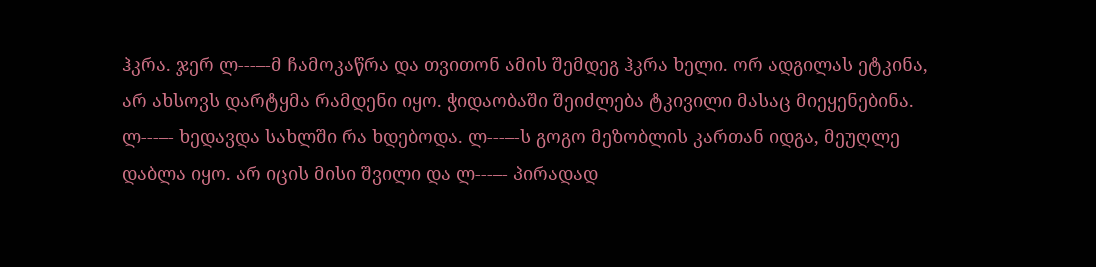ჰკრა. ჯერ ლ---–-მ ჩამოკაწრა და თვითონ ამის შემდეგ ჰკრა ხელი. ორ ადგილას ეტკინა, არ ახსოვს დარტყმა რამდენი იყო. ჭიდაობაში შეიძლება ტკივილი მასაც მიეყენებინა. ლ---–- ხედავდა სახლში რა ხდებოდა. ლ---–-ს გოგო მეზობლის კართან იდგა, მეუღლე დაბლა იყო. არ იცის მისი შვილი და ლ---–- პირადად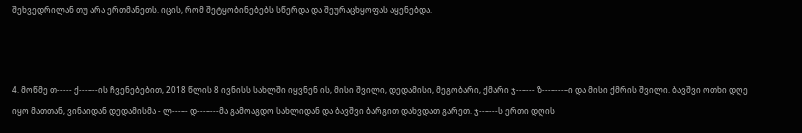შეხვედრილან თუ არა ერთმანეთს. იცის, რომ შეტყობინებებს სწერდა და შეურაცხყოფას აყენებდა.



4. მოწმე თ----- ქ---–--ის ჩვენებებით, 2018 წლის 8 ივნისს სახლში იყვნენ ის, მისი შვილი, დედამისი, მეგობარი, ქმარი ჯ--–--- ზ---–---–ი და მისი ქმრის შვილი. ბავშვი ოთხი დღე იყო მათთან, ვინაიდან დედამისმა - ლ---–- დ---–---მა გამოაგდო სახლიდან და ბავშვი ბარგით დახვდათ გარეთ. ჯ--–---ს ერთი დღის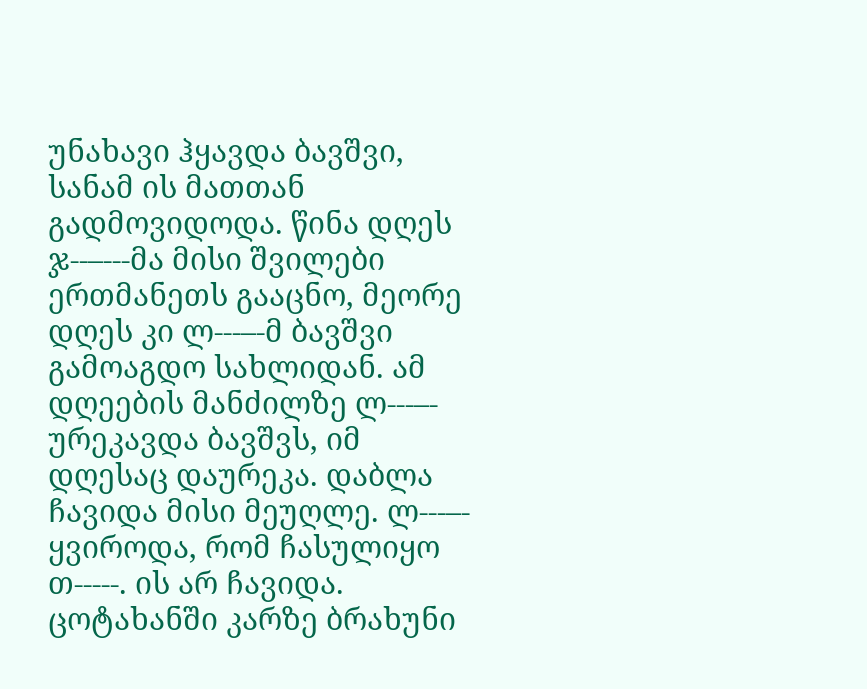უნახავი ჰყავდა ბავშვი, სანამ ის მათთან გადმოვიდოდა. წინა დღეს ჯ--–---მა მისი შვილები ერთმანეთს გააცნო, მეორე დღეს კი ლ---–-მ ბავშვი გამოაგდო სახლიდან. ამ დღეების მანძილზე ლ---–- ურეკავდა ბავშვს, იმ დღესაც დაურეკა. დაბლა ჩავიდა მისი მეუღლე. ლ---–- ყვიროდა, რომ ჩასულიყო თ-----. ის არ ჩავიდა. ცოტახანში კარზე ბრახუნი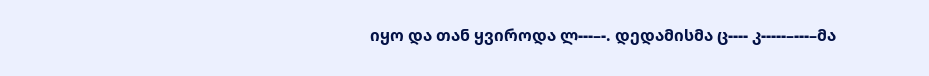იყო და თან ყვიროდა ლ---–-. დედამისმა ც---- კ-----–---–მა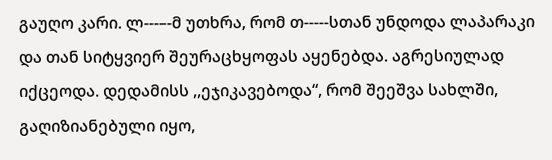გაუღო კარი. ლ---–-მ უთხრა, რომ თ-----სთან უნდოდა ლაპარაკი და თან სიტყვიერ შეურაცხყოფას აყენებდა. აგრესიულად იქცეოდა. დედამისს ,,ეჯიკავებოდა“, რომ შეეშვა სახლში, გაღიზიანებული იყო,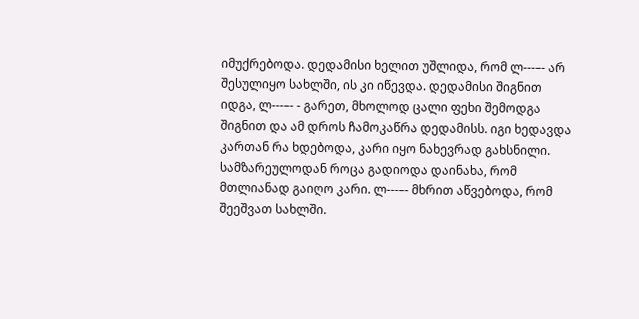იმუქრებოდა. დედამისი ხელით უშლიდა, რომ ლ---–- არ შესულიყო სახლში, ის კი იწევდა. დედამისი შიგნით იდგა, ლ---–- - გარეთ, მხოლოდ ცალი ფეხი შემოდგა შიგნით და ამ დროს ჩამოკაწრა დედამისს. იგი ხედავდა კართან რა ხდებოდა, კარი იყო ნახევრად გახსნილი. სამზარეულოდან როცა გადიოდა დაინახა, რომ მთლიანად გაიღო კარი. ლ---–- მხრით აწვებოდა, რომ შეეშვათ სახლში.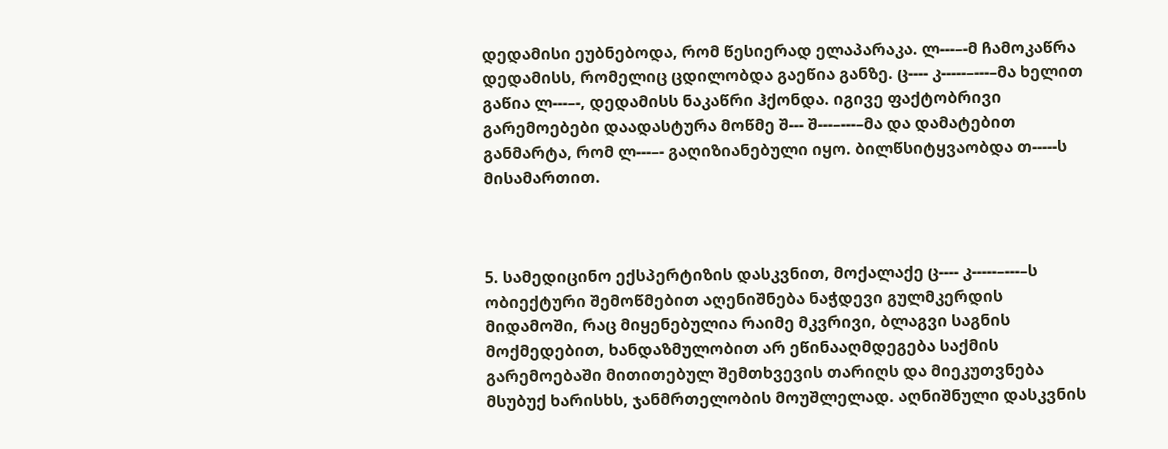დედამისი ეუბნებოდა, რომ წესიერად ელაპარაკა. ლ---–-მ ჩამოკაწრა დედამისს, რომელიც ცდილობდა გაეწია განზე. ც---- კ-----–---–მა ხელით გაწია ლ---–-, დედამისს ნაკაწრი ჰქონდა. იგივე ფაქტობრივი გარემოებები დაადასტურა მოწმე შ--- შ---–---–მა და დამატებით განმარტა, რომ ლ---–- გაღიზიანებული იყო. ბილწსიტყვაობდა თ-----ს მისამართით.



5. სამედიცინო ექსპერტიზის დასკვნით, მოქალაქე ც---- კ-----–---–ს ობიექტური შემოწმებით აღენიშნება ნაჭდევი გულმკერდის მიდამოში, რაც მიყენებულია რაიმე მკვრივი, ბლაგვი საგნის მოქმედებით, ხანდაზმულობით არ ეწინააღმდეგება საქმის გარემოებაში მითითებულ შემთხვევის თარიღს და მიეკუთვნება მსუბუქ ხარისხს, ჯანმრთელობის მოუშლელად. აღნიშნული დასკვნის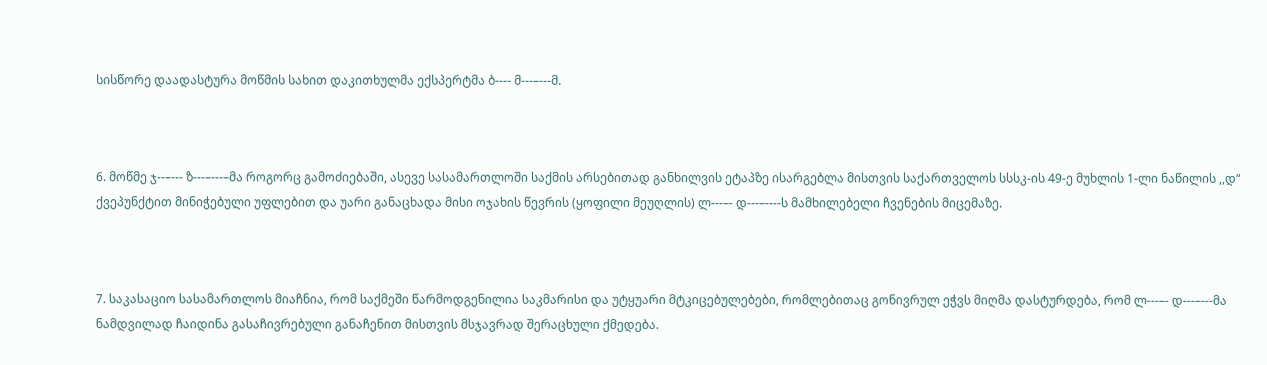სისწორე დაადასტურა მოწმის სახით დაკითხულმა ექსპერტმა ბ---- მ---–---მ.



6. მოწმე ჯ--–--- ზ---–---–მა როგორც გამოძიებაში, ასევე სასამართლოში საქმის არსებითად განხილვის ეტაპზე ისარგებლა მისთვის საქართველოს სსსკ-ის 49-ე მუხლის 1-ლი ნაწილის ,,დ“ ქვეპუნქტით მინიჭებული უფლებით და უარი განაცხადა მისი ოჯახის წევრის (ყოფილი მეუღლის) ლ---–- დ---–----ს მამხილებელი ჩვენების მიცემაზე.



7. საკასაციო სასამართლოს მიაჩნია, რომ საქმეში წარმოდგენილია საკმარისი და უტყუარი მტკიცებულებები, რომლებითაც გონივრულ ეჭვს მიღმა დასტურდება, რომ ლ---–- დ---–---მა ნამდვილად ჩაიდინა გასაჩივრებული განაჩენით მისთვის მსჯავრად შერაცხული ქმედება.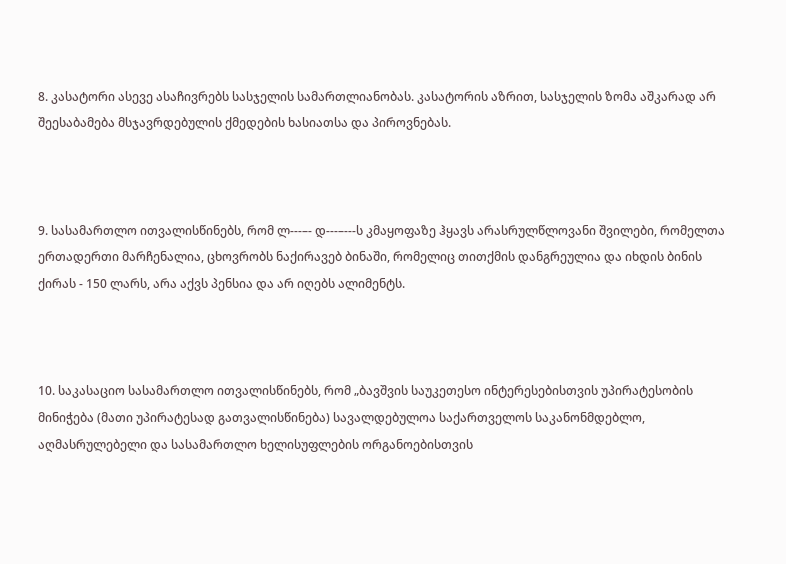8. კასატორი ასევე ასაჩივრებს სასჯელის სამართლიანობას. კასატორის აზრით, სასჯელის ზომა აშკარად არ შეესაბამება მსჯავრდებულის ქმედების ხასიათსა და პიროვნებას.



9. სასამართლო ითვალისწინებს, რომ ლ---–- დ---–---ს კმაყოფაზე ჰყავს არასრულწლოვანი შვილები, რომელთა ერთადერთი მარჩენალია, ცხოვრობს ნაქირავებ ბინაში, რომელიც თითქმის დანგრეულია და იხდის ბინის ქირას - 150 ლარს, არა აქვს პენსია და არ იღებს ალიმენტს.



10. საკასაციო სასამართლო ითვალისწინებს, რომ „ბავშვის საუკეთესო ინტერესებისთვის უპირატესობის მინიჭება (მათი უპირატესად გათვალისწინება) სავალდებულოა საქართველოს საკანონმდებლო, აღმასრულებელი და სასამართლო ხელისუფლების ორგანოებისთვის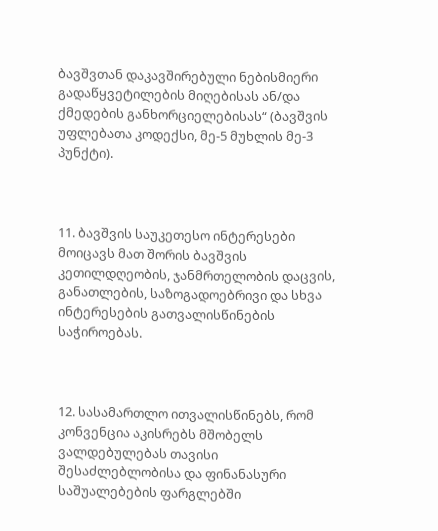ბავშვთან დაკავშირებული ნებისმიერი გადაწყვეტილების მიღებისას ან/და ქმედების განხორციელებისას“ (ბავშვის უფლებათა კოდექსი, მე-5 მუხლის მე-3 პუნქტი).



11. ბავშვის საუკეთესო ინტერესები მოიცავს მათ შორის ბავშვის კეთილდღეობის, ჯანმრთელობის დაცვის, განათლების, საზოგადოებრივი და სხვა ინტერესების გათვალისწინების საჭიროებას.



12. სასამართლო ითვალისწინებს, რომ კონვენცია აკისრებს მშობელს ვალდებულებას თავისი შესაძლებლობისა და ფინანასური საშუალებების ფარგლებში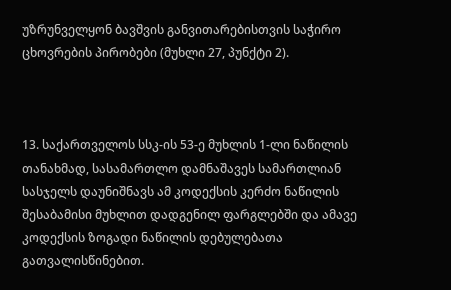უზრუნველყონ ბავშვის განვითარებისთვის საჭირო ცხოვრების პირობები (მუხლი 27, პუნქტი 2).



13. საქართველოს სსკ-ის 53-ე მუხლის 1-ლი ნაწილის თანახმად, სასამართლო დამნაშავეს სამართლიან სასჯელს დაუნიშნავს ამ კოდექსის კერძო ნაწილის შესაბამისი მუხლით დადგენილ ფარგლებში და ამავე კოდექსის ზოგადი ნაწილის დებულებათა გათვალისწინებით.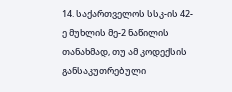14. საქართველოს სსკ-ის 42-ე მუხლის მე-2 ნაწილის თანახმად, თუ ამ კოდექსის განსაკუთრებული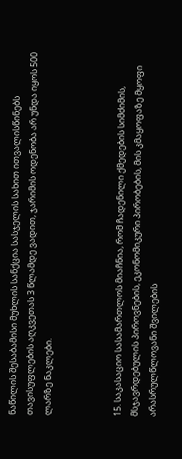ნაწილის შესაბამისი მუხლის სანქცია სასჯელის სახით ითვალისწინებს თავისუფლების აღკვეთას 3 წლამდე ვადით, ჯარიმის ოდენობა არ უნდა იყოს 500 ლარზე ნაკლები.



15. საკასაციო სასამართლოს მიაჩნია, რომ ჩადენილი ქმედების სიმძიმის, მსჯავრდებულის პიროვნების, ეკონომიკური პირობების, მის კმაყოფაზე მყოფი არასრულწლოვანი შვილების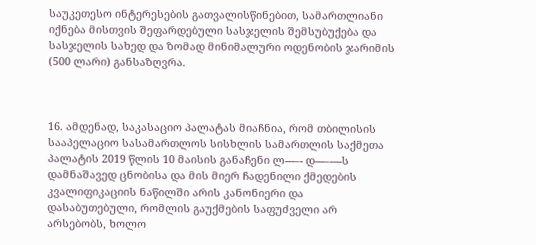საუკეთესო ინტერესების გათვალისწინებით, სამართლიანი იქნება მისთვის შეფარდებული სასჯელის შემსუბუქება და სასჯელის სახედ და ზომად მინიმალური ოდენობის ჯარიმის (500 ლარი) განსაზღვრა.



16. ამდენად, საკასაციო პალატას მიაჩნია, რომ თბილისის სააპელაციო სასამართლოს სისხლის სამართლის საქმეთა პალატის 2019 წლის 10 მაისის განაჩენი ლ---–- დ---–----ს დამნაშავედ ცნობისა და მის მიერ ჩადენილი ქმედების კვალიფიკაციის ნაწილში არის კანონიერი და დასაბუთებული, რომლის გაუქმების საფუძველი არ არსებობს, ხოლო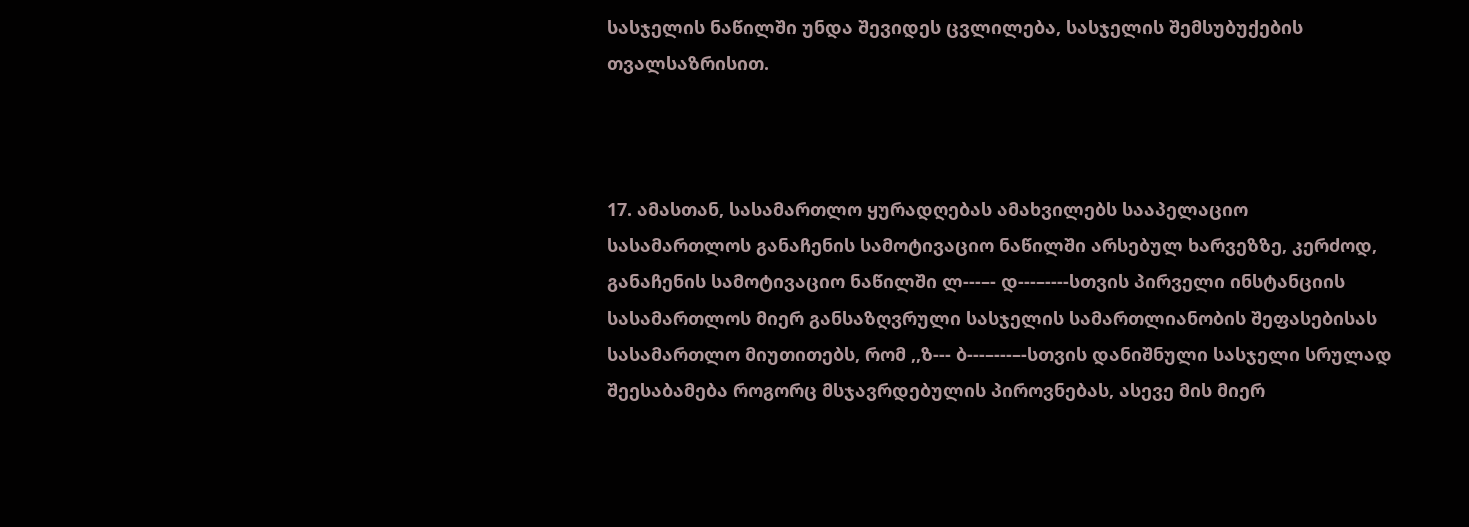სასჯელის ნაწილში უნდა შევიდეს ცვლილება, სასჯელის შემსუბუქების თვალსაზრისით.



17. ამასთან, სასამართლო ყურადღებას ამახვილებს სააპელაციო სასამართლოს განაჩენის სამოტივაციო ნაწილში არსებულ ხარვეზზე, კერძოდ, განაჩენის სამოტივაციო ნაწილში ლ---–- დ---–----სთვის პირველი ინსტანციის სასამართლოს მიერ განსაზღვრული სასჯელის სამართლიანობის შეფასებისას სასამართლო მიუთითებს, რომ ,,ზ--- ბ---–---–-სთვის დანიშნული სასჯელი სრულად შეესაბამება როგორც მსჯავრდებულის პიროვნებას, ასევე მის მიერ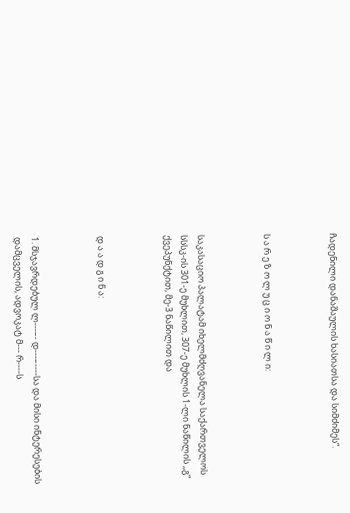ჩადენილი დანაშაულის ხასიათსა და სიმძიმეს“.



ს ა რ ე ზ ო ლ უ ც ი ო ნ ა წ ი ლ ი:



საკასაციო პალატამ იხელმძღვანელა საქართველოს სსსკ-ის 301-ე მუხლით, 307-ე მუხლის 1-ლი ნაწილის ,,გ“ ქვეპუნქტით, მე-3 ნაწილით და



დ ა ა დ გ ი ნ ა:



1. მსჯავრდებულ ლ---–- დ---–----სა და მისი ინტერესების დამცველის, ადვოკატ მ--- რ----ს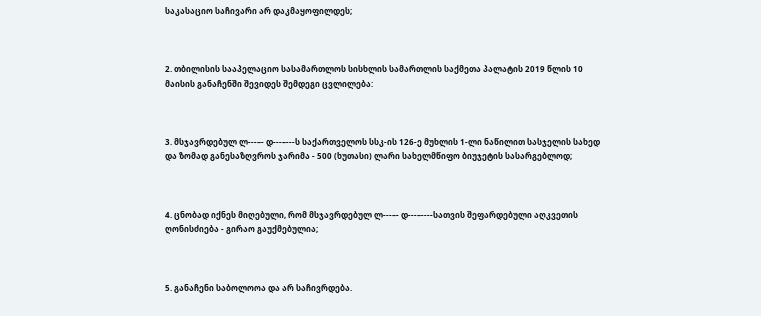საკასაციო საჩივარი არ დაკმაყოფილდეს;



2. თბილისის სააპელაციო სასამართლოს სისხლის სამართლის საქმეთა პალატის 2019 წლის 10 მაისის განაჩენში შევიდეს შემდეგი ცვლილება:



3. მსჯავრდებულ ლ---–- დ---–---ს საქართველოს სსკ-ის 126-ე მუხლის 1-ლი ნაწილით სასჯელის სახედ და ზომად განესაზღვროს ჯარიმა - 500 (ხუთასი) ლარი სახელმწიფო ბიუჯეტის სასარგებლოდ;



4. ცნობად იქნეს მიღებული, რომ მსჯავრდებულ ლ---–- დ---–----სათვის შეფარდებული აღკვეთის ღონისძიება - გირაო გაუქმებულია;



5. განაჩენი საბოლოოა და არ საჩივრდება.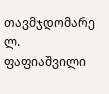თავმჯდომარე ლ. ფაფიაშვილი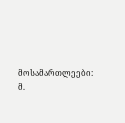მოსამართლეები: მ.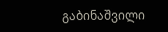გაბინაშვილი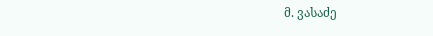მ. ვასაძე